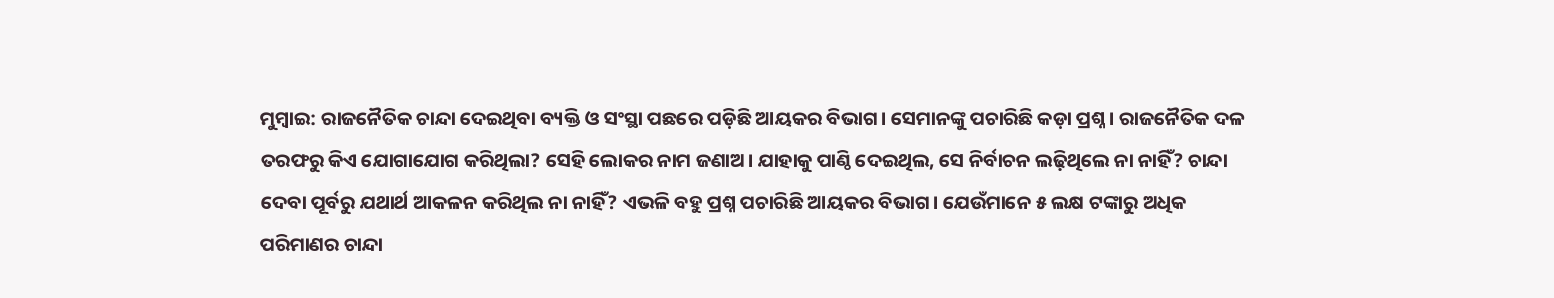ମୁମ୍ବାଇ: ରାଜନୈତିକ ଚାନ୍ଦା ଦେଇଥିବା ବ୍ୟକ୍ତି ଓ ସଂସ୍ଥା ପଛରେ ପଡ଼ିଛି ଆୟକର ବିଭାଗ। ସେମାନଙ୍କୁ ପଚାରିଛି କଡ଼ା ପ୍ରଶ୍ନ। ରାଜନୈତିକ ଦଳ ତରଫରୁ କିଏ ଯୋଗାଯୋଗ କରିଥିଲା? ସେହି ଲୋକର ନାମ ଜଣାଅ। ଯାହାକୁ ପାଣ୍ଠି ଦେଇଥିଲ, ସେ ନିର୍ବାଚନ ଲଢ଼ିଥିଲେ ନା ନାହିଁ? ଚାନ୍ଦା ଦେବା ପୂର୍ବରୁ ଯଥାର୍ଥ ଆକଳନ କରିଥିଲ ନା ନାହିଁ? ଏଭଳି ବହୁ ପ୍ରଶ୍ନ ପଚାରିଛି ଆୟକର ବିଭାଗ। ଯେଉଁମାନେ ୫ ଲକ୍ଷ ଟଙ୍କାରୁ ଅଧିକ ପରିମାଣର ଚାନ୍ଦା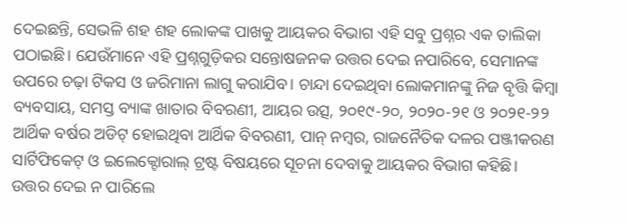ଦେଇଛନ୍ତି, ସେଭଳି ଶହ ଶହ ଲୋକଙ୍କ ପାଖକୁ ଆୟକର ବିଭାଗ ଏହି ସବୁ ପ୍ରଶ୍ନର ଏକ ତାଲିକା ପଠାଇଛି। ଯେଉଁମାନେ ଏହି ପ୍ରଶ୍ନଗୁଡ଼ିକର ସନ୍ତୋଷଜନକ ଉତ୍ତର ଦେଇ ନପାରିବେ, ସେମାନଙ୍କ ଉପରେ ଚଢ଼ା ଟିକସ ଓ ଜରିମାନା ଲାଗୁ କରାଯିବ। ଚାନ୍ଦା ଦେଇଥିବା ଲୋକମାନଙ୍କୁ ନିଜ ବୃତ୍ତି କିମ୍ବା ବ୍ୟବସାୟ, ସମସ୍ତ ବ୍ୟାଙ୍କ ଖାତାର ବିବରଣୀ, ଆୟର ଉତ୍ସ, ୨୦୧୯-୨୦, ୨୦୨୦-୨୧ ଓ ୨୦୨୧-୨୨ ଆର୍ଥିକ ବର୍ଷର ଅଡିଟ୍ ହୋଇଥିବା ଆର୍ଥିକ ବିବରଣୀ, ପାନ୍ ନମ୍ବର, ରାଜନୈତିକ ଦଳର ପଞ୍ଜୀକରଣ ସାର୍ଟିଫିକେଟ୍ ଓ ଇଲେକ୍ଟୋରାଲ୍ ଟ୍ରଷ୍ଟ ବିଷୟରେ ସୂଚନା ଦେବାକୁ ଆୟକର ବିଭାଗ କହିଛି।
ଉତ୍ତର ଦେଇ ନ ପାରିଲେ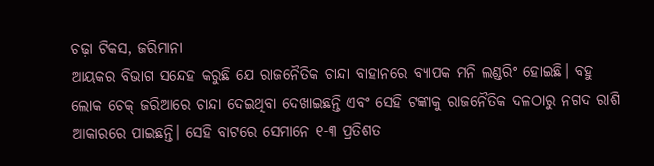ଚଢ଼ା ଟିକସ, ଜରିମାନା
ଆୟକର ବିଭାଗ ସନ୍ଦେହ କରୁଛି ଯେ ରାଜନୈତିକ ଚାନ୍ଦା ବାହାନରେ ବ୍ୟାପକ ମନି ଲଣ୍ଡରିଂ ହୋଇଛି। ବହୁ ଲୋକ ଚେକ୍ ଜରିଆରେ ଚାନ୍ଦା ଦେଇଥିବା ଦେଖାଇଛନ୍ତି ଏବଂ ସେହି ଟଙ୍କାକୁ ରାଜନୈତିକ ଦଳଠାରୁ ନଗଦ ରାଶି ଆକାରରେ ପାଇଛନ୍ତି। ସେହି ବାଟରେ ସେମାନେ ୧-୩ ପ୍ରତିଶତ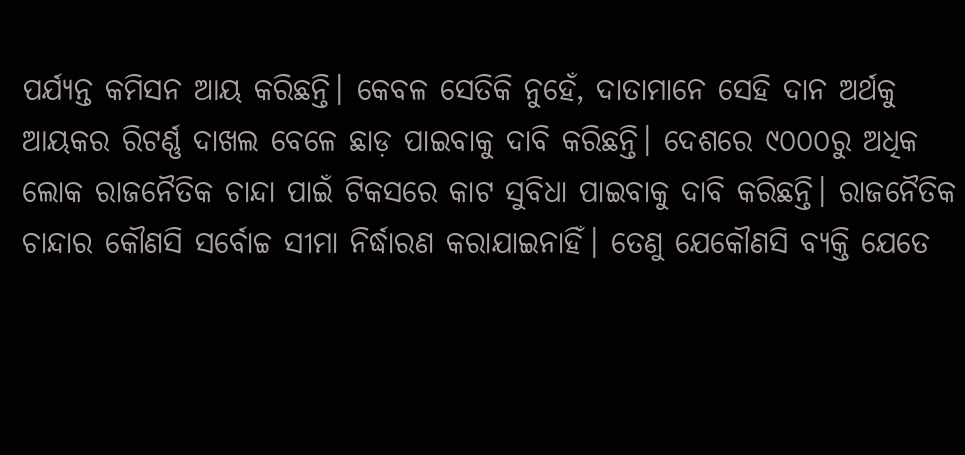ପର୍ଯ୍ୟନ୍ତ କମିସନ ଆୟ କରିଛନ୍ତି। କେବଳ ସେତିକି ନୁହେଁ, ଦାତାମାନେ ସେହି ଦାନ ଅର୍ଥକୁ ଆୟକର ରିଟର୍ଣ୍ଣ ଦାଖଲ ବେଳେ ଛାଡ଼ ପାଇବାକୁ ଦାବି କରିଛନ୍ତି। ଦେଶରେ ୯୦୦୦ରୁ ଅଧିକ ଲୋକ ରାଜନୈତିକ ଚାନ୍ଦା ପାଇଁ ଟିକସରେ କାଟ ସୁବିଧା ପାଇବାକୁ ଦାବି କରିଛନ୍ତି। ରାଜନୈତିକ ଚାନ୍ଦାର କୌଣସି ସର୍ବୋଚ୍ଚ ସୀମା ନିର୍ଦ୍ଧାରଣ କରାଯାଇନାହିଁ। ତେଣୁ ଯେକୌଣସି ବ୍ୟକ୍ତି ଯେତେ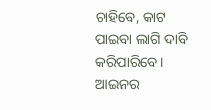ଚାହିବେ, କାଟ ପାଇବା ଲାଗି ଦାବି କରିପାରିବେ। ଆଇନର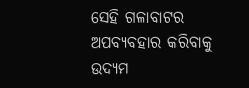ସେହି ଗଳାବାଟର ଅପବ୍ୟବହାର କରିବାକୁ ଉଦ୍ୟମ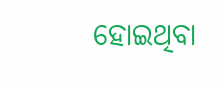ହୋଇଥିବା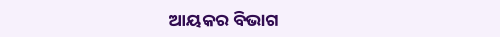ଆୟକର ବିଭାଗ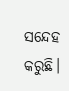ସନ୍ଦେହ କରୁଛି।